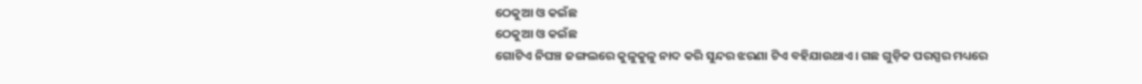ଠେକୁଆ ଓ କଇଁଛ
ଠେକୁଆ ଓ କଇଁଛ
ଗୋଟିଏ ନିଘଞ୍ଚ ଜଙ୍ଗଲରେ କୁଳୁକୁଳୁ ନାଦ କରି ସୁନ୍ଦର ଝରଣା ଟିଏ ବହିଯାଉଥାଏ। ଗଛ ଗୁଡ଼ିକ ପରସ୍ପର ମଧ୍ୟରେ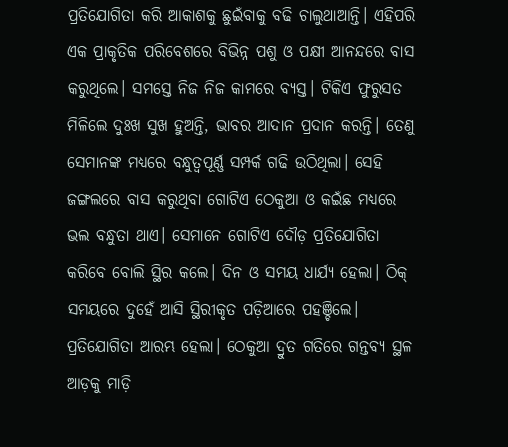ପ୍ରତିଯୋଗିତା କରି ଆକାଶକୁ ଛୁଇଁବାକୁ ବଢି ଚାଲୁଥାଆନ୍ତି। ଏହିପରି ଏକ ପ୍ରାକୃତିକ ପରିବେଶରେ ବିଭିନ୍ନ ପଶୁ ଓ ପକ୍ଷୀ ଆନନ୍ଦରେ ବାସ କରୁଥିଲେ। ସମସ୍ତେ ନିଜ ନିଜ କାମରେ ବ୍ୟସ୍ତ। ଟିକିଏ ଫୁରୁସତ ମିଳିଲେ ଦୁଃଖ ସୁଖ ହୁଅନ୍ତି, ଭାବର ଆଦାନ ପ୍ରଦାନ କରନ୍ତି। ତେଣୁ ସେମାନଙ୍କ ମଧ୍ୟରେ ବନ୍ଧୁତ୍ବପୂର୍ଣ୍ଣ ସମ୍ପର୍କ ଗଢି ଉଠିଥିଲା। ସେହି ଜଙ୍ଗଲରେ ବାସ କରୁଥିବା ଗୋଟିଏ ଠେକୁଆ ଓ କଇଁଛ ମଧ୍ୟରେ ଭଲ ବନ୍ଧୁତା ଥାଏ। ସେମାନେ ଗୋଟିଏ ଦୌଡ଼ ପ୍ରତିଯୋଗିତା କରିବେ ବୋଲି ସ୍ଥିର କଲେ। ଦିନ ଓ ସମୟ ଧାର୍ଯ୍ୟ ହେଲା। ଠିକ୍ ସମୟରେ ଦୁହେଁ ଆସି ସ୍ଥିରୀକୃତ ପଡ଼ିଆରେ ପହଞ୍ଚିଲେ। ପ୍ରତିଯୋଗିତା ଆରମ୍ଭ ହେଲା। ଠେକୁଆ ଦ୍ରୁତ ଗତିରେ ଗନ୍ତବ୍ୟ ସ୍ଥଳ ଆଡ଼କୁ ମାଡ଼ି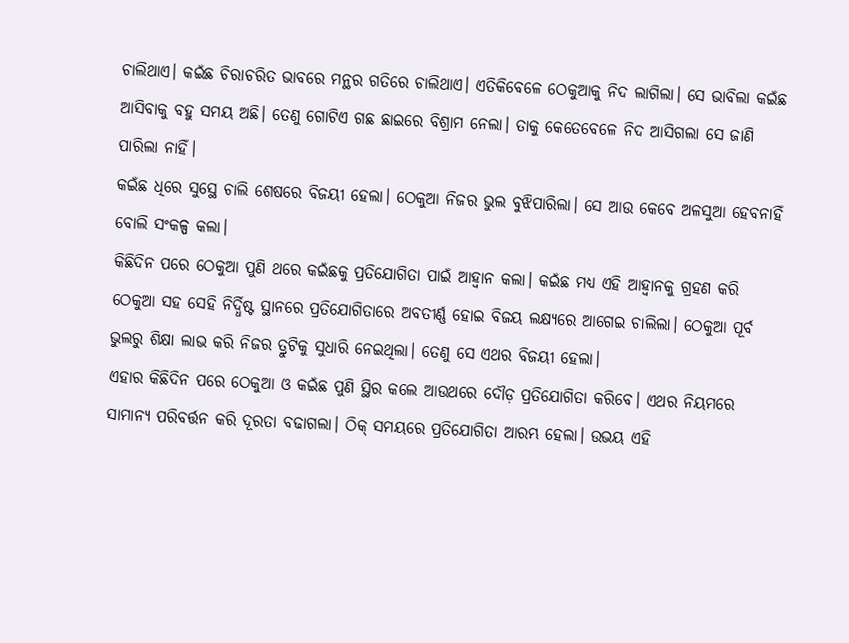ଚାଲିଥାଏ। କଇଁଛ ଚିରାଚରିତ ଭାବରେ ମନ୍ଥର ଗତିରେ ଚାଲିଥାଏ। ଏତିକିବେଳେ ଠେକୁଆକୁ ନିଦ ଲାଗିଲା। ସେ ଭାବିଲା କଇଁଛ ଆସିବାକୁ ବହୁ ସମୟ ଅଛି। ତେଣୁ ଗୋଟିଏ ଗଛ ଛାଇରେ ବିଶ୍ରାମ ନେଲା। ତାକୁ କେତେବେଳେ ନିଦ ଆସିଗଲା ସେ ଜାଣି ପାରିଲା ନାହିଁ।
କଇଁଛ ଧିରେ ସୁସ୍ଥେ ଚାଲି ଶେଷରେ ବିଜୟୀ ହେଲା। ଠେକୁଆ ନିଜର ଭୁଲ ବୁଝିପାରିଲା। ସେ ଆଉ କେବେ ଅଳସୁଆ ହେବନାହିଁ ବୋଲି ସଂକଳ୍ପ କଲା।
କିଛିଦିନ ପରେ ଠେକୁଆ ପୁଣି ଥରେ କଇଁଛକୁ ପ୍ରତିଯୋଗିତା ପାଇଁ ଆହ୍ବାନ କଲା। କଇଁଛ ମଧ୍ୟ ଏହି ଆହ୍ବାନକୁ ଗ୍ରହଣ କରି ଠେକୁଆ ସହ ସେହି ନିର୍ଦ୍ଧିଷ୍ଟ ସ୍ଥାନରେ ପ୍ରତିଯୋଗିତାରେ ଅବତୀର୍ଣ୍ଣ ହୋଇ ବିଜୟ ଲକ୍ଷ୍ୟରେ ଆଗେଇ ଚାଲିଲା। ଠେକୁଆ ପୂର୍ବ ଭୁଲରୁ ଶିକ୍ଷା ଲାଭ କରି ନିଜର ତ୍ରୁଟିକୁ ସୁଧାରି ନେଇଥିଲା। ତେଣୁ ସେ ଏଥର ବିଜୟୀ ହେଲା।
ଏହାର କିଛିଦିନ ପରେ ଠେକୁଆ ଓ କଇଁଛ ପୁଣି ସ୍ଥିର କଲେ ଆଉଥରେ ଦୌଡ଼ ପ୍ରତିଯୋଗିତା କରିବେ। ଏଥର ନିୟମରେ ସାମାନ୍ୟ ପରିବର୍ତ୍ତନ କରି ଦୂରତା ବଢାଗଲା। ଠିକ୍ ସମୟରେ ପ୍ରତିଯୋଗିତା ଆରମ୍ଭ ହେଲା। ଉଭୟ ଏହି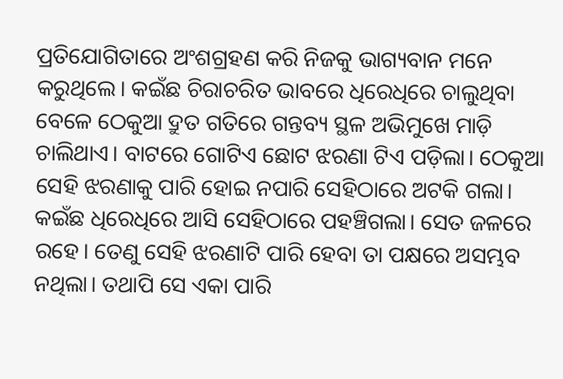ପ୍ରତିଯୋଗିତାରେ ଅଂଶଗ୍ରହଣ କରି ନିଜକୁ ଭାଗ୍ୟବାନ ମନେ କରୁଥିଲେ। କଇଁଛ ଚିରାଚରିତ ଭାବରେ ଧିରେଧିରେ ଚାଲୁଥିବା ବେଳେ ଠେକୁଆ ଦ୍ରୁତ ଗତିରେ ଗନ୍ତବ୍ୟ ସ୍ଥଳ ଅଭିମୁଖେ ମାଡ଼ି ଚାଲିଥାଏ। ବାଟରେ ଗୋଟିଏ ଛୋଟ ଝରଣା ଟିଏ ପଡ଼ିଲା। ଠେକୁଆ ସେହି ଝରଣାକୁ ପାରି ହୋଇ ନପାରି ସେହିଠାରେ ଅଟକି ଗଲା। କଇଁଛ ଧିରେଧିରେ ଆସି ସେହିଠାରେ ପହଞ୍ଚିଗଲା। ସେତ ଜଳରେ ରହେ। ତେଣୁ ସେହି ଝରଣାଟି ପାରି ହେବା ତା ପକ୍ଷରେ ଅସମ୍ଭବ ନଥିଲା। ତଥାପି ସେ ଏକା ପାରି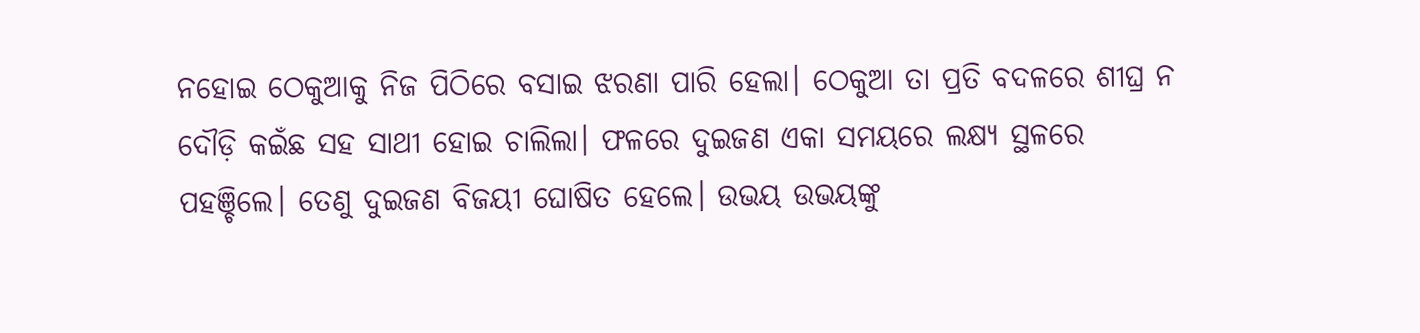ନହୋଇ ଠେକୁଆକୁ ନିଜ ପିଠିରେ ବସାଇ ଝରଣା ପାରି ହେଲା। ଠେକୁଆ ତା ପ୍ରତି ବଦଳରେ ଶୀଘ୍ର ନ ଦୌଡ଼ି କଇଁଛ ସହ ସାଥୀ ହୋଇ ଚାଲିଲା। ଫଳରେ ଦୁଇଜଣ ଏକା ସମୟରେ ଲକ୍ଷ୍ୟ ସ୍ଥଳରେ ପହଞ୍ଚିଲେ। ତେଣୁ ଦୁଇଜଣ ବିଜୟୀ ଘୋଷିତ ହେଲେ। ଉଭୟ ଉଭୟଙ୍କୁ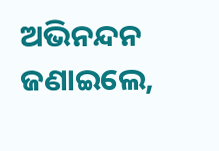ଅଭିନନ୍ଦନ ଜଣାଇଲେ,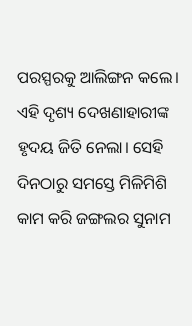ପରସ୍ପରକୁ ଆଲିଙ୍ଗନ କଲେ। ଏହି ଦୃଶ୍ୟ ଦେଖଣାହାରୀଙ୍କ ହୃଦୟ ଜିତି ନେଲା। ସେହି ଦିନଠାରୁ ସମସ୍ତେ ମିଳିମିଶି କାମ କରି ଜଙ୍ଗଲର ସୁନାମ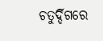ଚତୁର୍ଦ୍ଦିଗରେ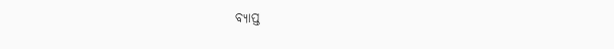ବ୍ୟାପ୍ତ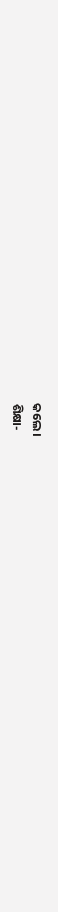କଲେ।
ଶିକ୍ଷା-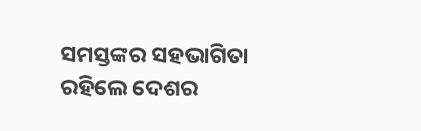ସମସ୍ତଙ୍କର ସହଭାଗିତା ରହିଲେ ଦେଶର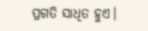ପ୍ରଗତି ସାଧିତ ହୁଏ।